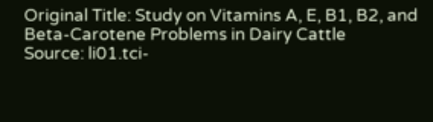Original Title: Study on Vitamins A, E, B1, B2, and Beta-Carotene Problems in Dairy Cattle
Source: li01.tci-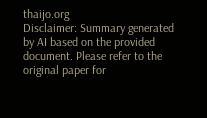thaijo.org
Disclaimer: Summary generated by AI based on the provided document. Please refer to the original paper for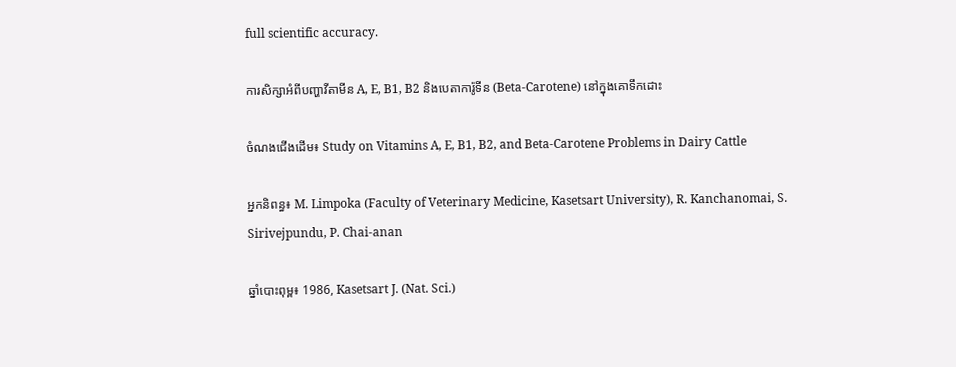full scientific accuracy.

ការសិក្សាអំពីបញ្ហាវីតាមីន A, E, B1, B2 និងបេតាការ៉ូទីន (Beta-Carotene) នៅក្នុងគោទឹកដោះ

ចំណងជើងដើម៖ Study on Vitamins A, E, B1, B2, and Beta-Carotene Problems in Dairy Cattle

អ្នកនិពន្ធ៖ M. Limpoka (Faculty of Veterinary Medicine, Kasetsart University), R. Kanchanomai, S. Sirivejpundu, P. Chai-anan

ឆ្នាំបោះពុម្ព៖ 1986, Kasetsart J. (Nat. Sci.)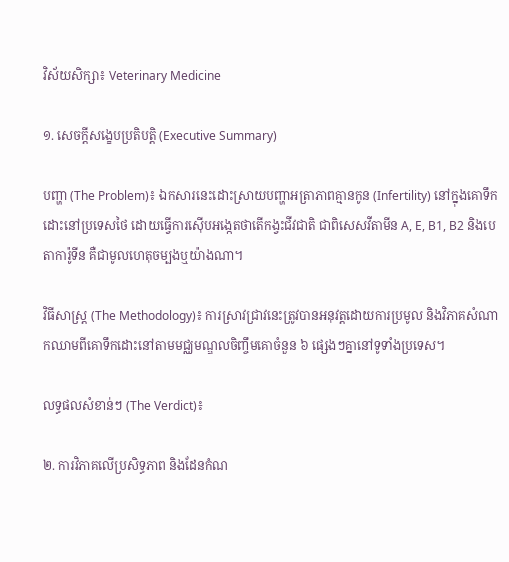វិស័យសិក្សា៖ Veterinary Medicine

១. សេចក្តីសង្ខេបប្រតិបត្តិ (Executive Summary)

បញ្ហា (The Problem)៖ ឯកសារនេះដោះស្រាយបញ្ហាអត្រាភាពគ្មានកូន (Infertility) នៅក្នុងគោទឹកដោះនៅប្រទេសថៃ ដោយធ្វើការស៊ើបអង្កេតថាតើកង្វះជីវជាតិ ជាពិសេសវីតាមីន A, E, B1, B2 និងបេតាការ៉ូទីន គឺជាមូលហេតុចម្បងឬយ៉ាងណា។

វិធីសាស្ត្រ (The Methodology)៖ ការស្រាវជ្រាវនេះត្រូវបានអនុវត្តដោយការប្រមូល និងវិភាគសំណាកឈាមពីគោទឹកដោះនៅតាមមជ្ឈមណ្ឌលចិញ្ចឹមគោចំនួន ៦ ផ្សេងៗគ្នានៅទូទាំងប្រទេស។

លទ្ធផលសំខាន់ៗ (The Verdict)៖

២. ការវិភាគលើប្រសិទ្ធភាព និងដែនកំណ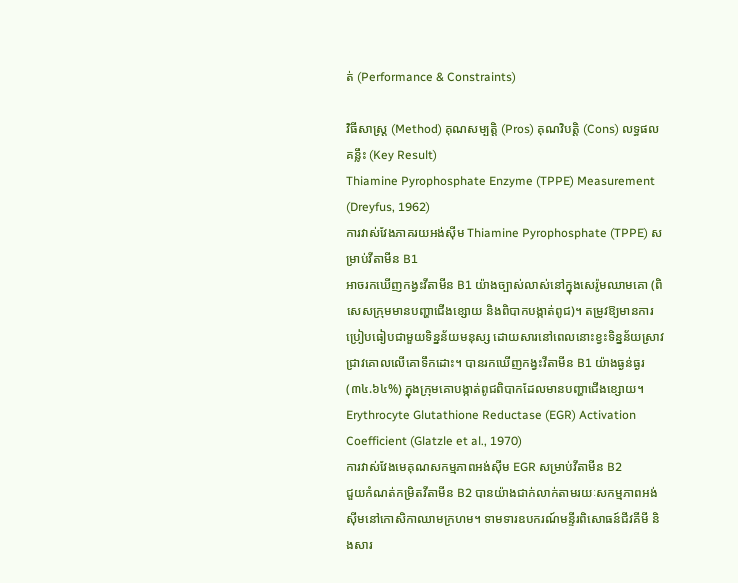ត់ (Performance & Constraints)

វិធីសាស្ត្រ (Method) គុណសម្បត្តិ (Pros) គុណវិបត្តិ (Cons) លទ្ធផលគន្លឹះ (Key Result)
Thiamine Pyrophosphate Enzyme (TPPE) Measurement (Dreyfus, 1962)
ការវាស់វែងភាគរយអង់ស៊ីម Thiamine Pyrophosphate (TPPE) សម្រាប់វីតាមីន B1
អាចរកឃើញកង្វះវីតាមីន B1 យ៉ាងច្បាស់លាស់នៅក្នុងសេរ៉ូមឈាមគោ (ពិសេសក្រុមមានបញ្ហាជើងខ្សោយ និងពិបាកបង្កាត់ពូជ)។ តម្រូវឱ្យមានការប្រៀបធៀបជាមួយទិន្នន័យមនុស្ស ដោយសារនៅពេលនោះខ្វះទិន្នន័យស្រាវជ្រាវគោលលើគោទឹកដោះ។ បានរកឃើញកង្វះវីតាមីន B1 យ៉ាងធ្ងន់ធ្ងរ (៣៤.៦៤%) ក្នុងក្រុមគោបង្កាត់ពូជពិបាកដែលមានបញ្ហាជើងខ្សោយ។
Erythrocyte Glutathione Reductase (EGR) Activation Coefficient (Glatzle et al., 1970)
ការវាស់វែងមេគុណសកម្មភាពអង់ស៊ីម EGR សម្រាប់វីតាមីន B2
ជួយកំណត់កម្រិតវីតាមីន B2 បានយ៉ាងជាក់លាក់តាមរយៈសកម្មភាពអង់ស៊ីមនៅកោសិកាឈាមក្រហម។ ទាមទារឧបករណ៍មន្ទីរពិសោធន៍ជីវគីមី និងសារ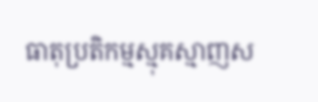ធាតុប្រតិកម្មស្មុគស្មាញស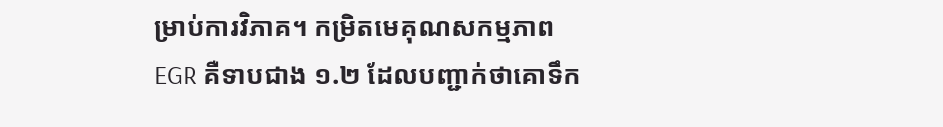ម្រាប់ការវិភាគ។ កម្រិតមេគុណសកម្មភាព EGR គឺទាបជាង ១.២ ដែលបញ្ជាក់ថាគោទឹក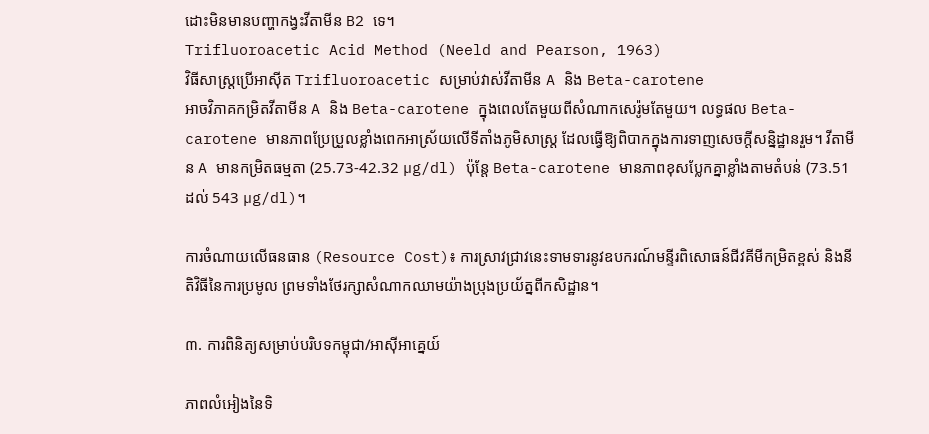ដោះមិនមានបញ្ហាកង្វះវីតាមីន B2 ទេ។
Trifluoroacetic Acid Method (Neeld and Pearson, 1963)
វិធីសាស្រ្តប្រើអាស៊ីត Trifluoroacetic សម្រាប់វាស់វីតាមីន A និង Beta-carotene
អាចវិភាគកម្រិតវីតាមីន A និង Beta-carotene ក្នុងពេលតែមួយពីសំណាកសេរ៉ូមតែមួយ។ លទ្ធផល Beta-carotene មានភាពប្រែប្រួលខ្លាំងពេកអាស្រ័យលើទីតាំងភូមិសាស្ត្រ ដែលធ្វើឱ្យពិបាកក្នុងការទាញសេចក្តីសន្និដ្ឋានរួម។ វីតាមីន A មានកម្រិតធម្មតា (25.73-42.32 µg/dl) ប៉ុន្តែ Beta-carotene មានភាពខុសប្លែកគ្នាខ្លាំងតាមតំបន់ (73.51 ដល់ 543 µg/dl)។

ការចំណាយលើធនធាន (Resource Cost)៖ ការស្រាវជ្រាវនេះទាមទារនូវឧបករណ៍មន្ទីរពិសោធន៍ជីវគីមីកម្រិតខ្ពស់ និងនីតិវិធីនៃការប្រមូល ព្រមទាំងថែរក្សាសំណាកឈាមយ៉ាងប្រុងប្រយ័ត្នពីកសិដ្ឋាន។

៣. ការពិនិត្យសម្រាប់បរិបទកម្ពុជា/អាស៊ីអាគ្នេយ៍

ភាពលំអៀងនៃទិ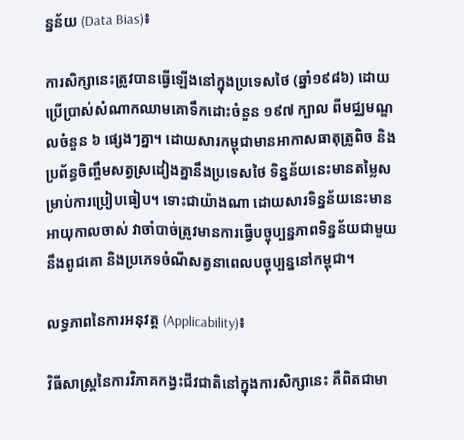ន្នន័យ (Data Bias)៖

ការសិក្សានេះត្រូវបានធ្វើឡើងនៅក្នុងប្រទេសថៃ (ឆ្នាំ១៩៨៦) ដោយប្រើប្រាស់សំណាកឈាមគោទឹកដោះចំនួន ១៩៧ ក្បាល ពីមជ្ឈមណ្ឌលចំនួន ៦ ផ្សេងៗគ្នា។ ដោយសារកម្ពុជាមានអាកាសធាតុត្រូពិច និងប្រព័ន្ធចិញ្ចឹមសត្វស្រដៀងគ្នានឹងប្រទេសថៃ ទិន្នន័យនេះមានតម្លៃសម្រាប់ការប្រៀបធៀប។ ទោះជាយ៉ាងណា ដោយសារទិន្នន័យនេះមានអាយុកាលចាស់ វាចាំបាច់ត្រូវមានការធ្វើបច្ចុប្បន្នភាពទិន្នន័យជាមួយនឹងពូជគោ និងប្រភេទចំណីសត្វនាពេលបច្ចុប្បន្ននៅកម្ពុជា។

លទ្ធភាពនៃការអនុវត្ត (Applicability)៖

វិធីសាស្ត្រនៃការវិភាគកង្វះជីវជាតិនៅក្នុងការសិក្សានេះ គឺពិតជាមា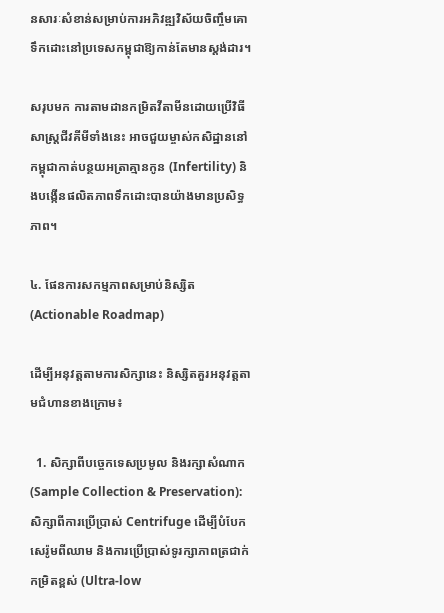នសារៈសំខាន់សម្រាប់ការអភិវឌ្ឍវិស័យចិញ្ចឹមគោទឹកដោះនៅប្រទេសកម្ពុជាឱ្យកាន់តែមានស្តង់ដារ។

សរុបមក ការតាមដានកម្រិតវីតាមីនដោយប្រើវិធីសាស្ត្រជីវគីមីទាំងនេះ អាចជួយម្ចាស់កសិដ្ឋាននៅកម្ពុជាកាត់បន្ថយអត្រាគ្មានកូន (Infertility) និងបង្កើនផលិតភាពទឹកដោះបានយ៉ាងមានប្រសិទ្ធភាព។

៤. ផែនការសកម្មភាពសម្រាប់និស្សិត (Actionable Roadmap)

ដើម្បីអនុវត្តតាមការសិក្សានេះ និស្សិតគួរអនុវត្តតាមជំហានខាងក្រោម៖

  1. សិក្សាពីបច្ចេកទេសប្រមូល និងរក្សាសំណាក (Sample Collection & Preservation): សិក្សាពីការប្រើប្រាស់ Centrifuge ដើម្បីបំបែកសេរ៉ូមពីឈាម និងការប្រើប្រាស់ទូរក្សាភាពត្រជាក់កម្រិតខ្ពស់ (Ultra-low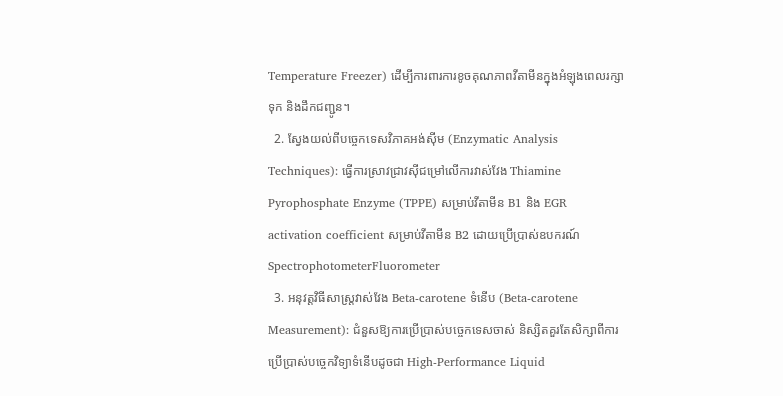Temperature Freezer) ដើម្បីការពារការខូចគុណភាពវីតាមីនក្នុងអំឡុងពេលរក្សាទុក និងដឹកជញ្ជូន។
  2. ស្វែងយល់ពីបច្ចេកទេសវិភាគអង់ស៊ីម (Enzymatic Analysis Techniques): ធ្វើការស្រាវជ្រាវស៊ីជម្រៅលើការវាស់វែង Thiamine Pyrophosphate Enzyme (TPPE) សម្រាប់វីតាមីន B1 និង EGR activation coefficient សម្រាប់វីតាមីន B2 ដោយប្រើប្រាស់ឧបករណ៍ SpectrophotometerFluorometer
  3. អនុវត្តវិធីសាស្ត្រវាស់វែង Beta-carotene ទំនើប (Beta-carotene Measurement): ជំនួសឱ្យការប្រើប្រាស់បច្ចេកទេសចាស់ និស្សិតគួរតែសិក្សាពីការប្រើប្រាស់បច្ចេកវិទ្យាទំនើបដូចជា High-Performance Liquid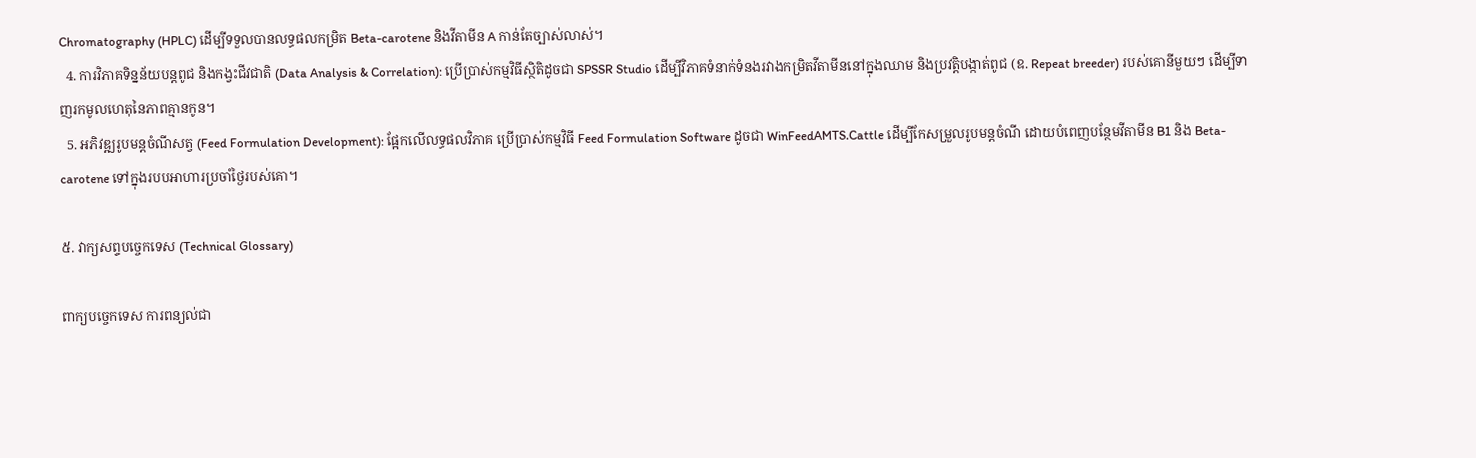Chromatography (HPLC) ដើម្បីទទួលបានលទ្ធផលកម្រិត Beta-carotene និងវីតាមីន A កាន់តែច្បាស់លាស់។
  4. ការវិភាគទិន្នន័យបន្តពូជ និងកង្វះជីវជាតិ (Data Analysis & Correlation): ប្រើប្រាស់កម្មវិធីស្ថិតិដូចជា SPSSR Studio ដើម្បីវិភាគទំនាក់ទំនងរវាងកម្រិតវីតាមីននៅក្នុងឈាម និងប្រវត្តិបង្កាត់ពូជ (ឧ. Repeat breeder) របស់គោនីមួយៗ ដើម្បីទាញរកមូលហេតុនៃភាពគ្មានកូន។
  5. អភិវឌ្ឍរូបមន្តចំណីសត្វ (Feed Formulation Development): ផ្អែកលើលទ្ធផលវិភាគ ប្រើប្រាស់កម្មវិធី Feed Formulation Software ដូចជា WinFeedAMTS.Cattle ដើម្បីកែសម្រួលរូបមន្តចំណី ដោយបំពេញបន្ថែមវីតាមីន B1 និង Beta-carotene ទៅក្នុងរបបអាហារប្រចាំថ្ងៃរបស់គោ។

៥. វាក្យសព្ទបច្ចេកទេស (Technical Glossary)

ពាក្យបច្ចេកទេស ការពន្យល់ជា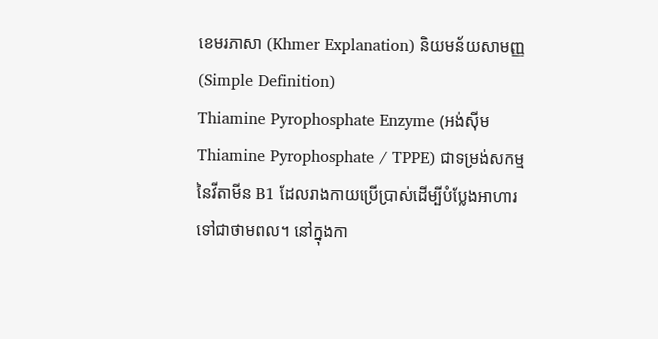ខេមរភាសា (Khmer Explanation) និយមន័យសាមញ្ញ (Simple Definition)
Thiamine Pyrophosphate Enzyme (អង់ស៊ីម Thiamine Pyrophosphate / TPPE) ជាទម្រង់សកម្មនៃវីតាមីន B1 ដែលរាងកាយប្រើប្រាស់ដើម្បីបំប្លែងអាហារទៅជាថាមពល។ នៅក្នុងកា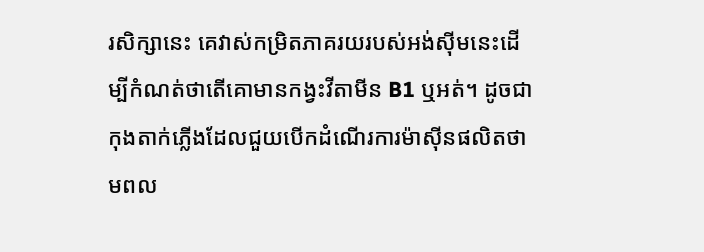រសិក្សានេះ គេវាស់កម្រិតភាគរយរបស់អង់ស៊ីមនេះដើម្បីកំណត់ថាតើគោមានកង្វះវីតាមីន B1 ឬអត់។ ដូចជាកុងតាក់ភ្លើងដែលជួយបើកដំណើរការម៉ាស៊ីនផលិតថាមពល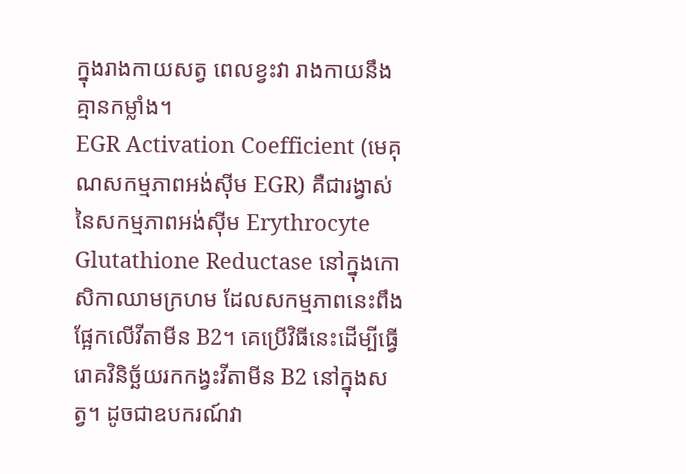ក្នុងរាងកាយសត្វ ពេលខ្វះវា រាងកាយនឹងគ្មានកម្លាំង។
EGR Activation Coefficient (មេគុណសកម្មភាពអង់ស៊ីម EGR) គឺជារង្វាស់នៃសកម្មភាពអង់ស៊ីម Erythrocyte Glutathione Reductase នៅក្នុងកោសិកាឈាមក្រហម ដែលសកម្មភាពនេះពឹងផ្អែកលើវីតាមីន B2។ គេប្រើវិធីនេះដើម្បីធ្វើរោគវិនិច្ឆ័យរកកង្វះវីតាមីន B2 នៅក្នុងសត្វ។ ដូចជាឧបករណ៍វា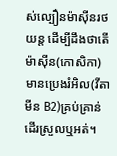ស់ល្បឿនម៉ាស៊ីនរថយន្ត ដើម្បីដឹងថាតើម៉ាស៊ីន(កោសិកា)មានប្រេងរំអិល(វីតាមីន B2)គ្រប់គ្រាន់ដើរស្រួលឬអត់។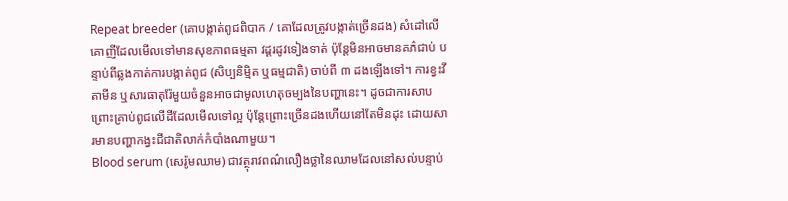Repeat breeder (គោបង្កាត់ពូជពិបាក / គោដែលត្រូវបង្កាត់ច្រើនដង) សំដៅលើគោញីដែលមើលទៅមានសុខភាពធម្មតា វដ្តរដូវទៀងទាត់ ប៉ុន្តែមិនអាចមានគភ៌ជាប់ បន្ទាប់ពីឆ្លងកាត់ការបង្កាត់ពូជ (សិប្បនិម្មិត ឬធម្មជាតិ) ចាប់ពី ៣ ដងឡើងទៅ។ ការខ្វះវីតាមីន ឬសារធាតុរ៉ែមួយចំនួនអាចជាមូលហេតុចម្បងនៃបញ្ហានេះ។ ដូចជាការសាបព្រោះគ្រាប់ពូជលើដីដែលមើលទៅល្អ ប៉ុន្តែព្រោះច្រើនដងហើយនៅតែមិនដុះ ដោយសារមានបញ្ហាកង្វះជីជាតិលាក់កំបាំងណាមួយ។
Blood serum (សេរ៉ូមឈាម) ជាវត្ថុរាវពណ៌លឿងថ្លានៃឈាមដែលនៅសល់បន្ទាប់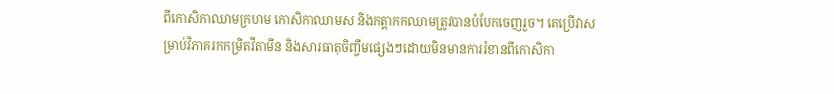ពីកោសិកាឈាមក្រហម កោសិកាឈាមស និងកត្តាកកឈាមត្រូវបានបំបែកចេញរួច។ គេប្រើវាសម្រាប់វិភាគរកកម្រិតវីតាមីន និងសារធាតុចិញ្ចឹមផ្សេងៗដោយមិនមានការរំខានពីកោសិកា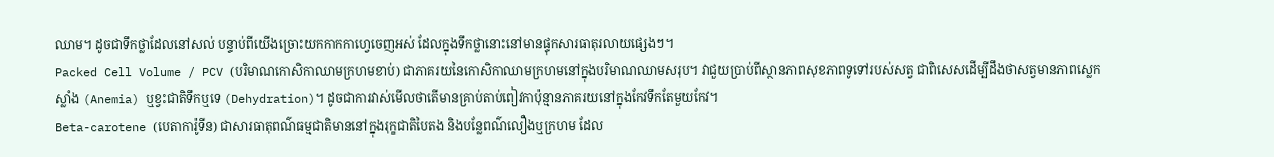ឈាម។ ដូចជាទឹកថ្លាដែលនៅសល់ បន្ទាប់ពីយើងច្រោះយកកាកកាហ្វេចេញអស់ ដែលក្នុងទឹកថ្លានោះនៅមានផ្ទុកសារធាតុរលាយផ្សេងៗ។
Packed Cell Volume / PCV (បរិមាណកោសិកាឈាមក្រហមខាប់) ជាភាគរយនៃកោសិកាឈាមក្រហមនៅក្នុងបរិមាណឈាមសរុប។ វាជួយប្រាប់ពីស្ថានភាពសុខភាពទូទៅរបស់សត្វ ជាពិសេសដើម្បីដឹងថាសត្វមានភាពស្លេកស្លាំង (Anemia) ឬខ្វះជាតិទឹកឬទេ (Dehydration)។ ដូចជាការវាស់មើលថាតើមានគ្រាប់តាប់ពៀវកាប៉ុន្មានភាគរយនៅក្នុងកែវទឹកតែមួយកែវ។
Beta-carotene (បេតាការ៉ូទីន) ជាសារធាតុពណ៌ធម្មជាតិមាននៅក្នុងរុក្ខជាតិបៃតង និងបន្លែពណ៌លឿងឬក្រហម ដែល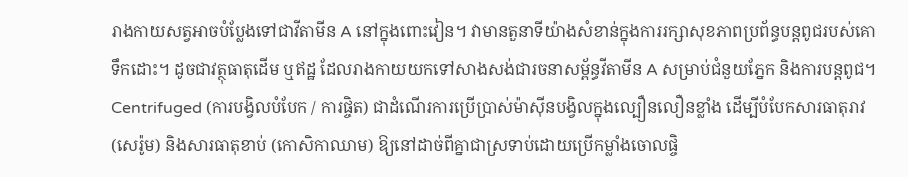រាងកាយសត្វអាចបំប្លែងទៅជាវីតាមីន A នៅក្នុងពោះវៀន។ វាមានតួនាទីយ៉ាងសំខាន់ក្នុងការរក្សាសុខភាពប្រព័ន្ធបន្តពូជរបស់គោទឹកដោះ។ ដូចជាវត្ថុធាតុដើម ឬឥដ្ឋ ដែលរាងកាយយកទៅសាងសង់ជារចនាសម្ព័ន្ធវីតាមីន A សម្រាប់ជំនួយភ្នែក និងការបន្តពូជ។
Centrifuged (ការបង្វិលបំបែក / ការផ្ចិត) ជាដំណើរការប្រើប្រាស់ម៉ាស៊ីនបង្វិលក្នុងល្បឿនលឿនខ្លាំង ដើម្បីបំបែកសារធាតុរាវ (សេរ៉ូម) និងសារធាតុខាប់ (កោសិកាឈាម) ឱ្យនៅដាច់ពីគ្នាជាស្រទាប់ដោយប្រើកម្លាំងចោលផ្ចិ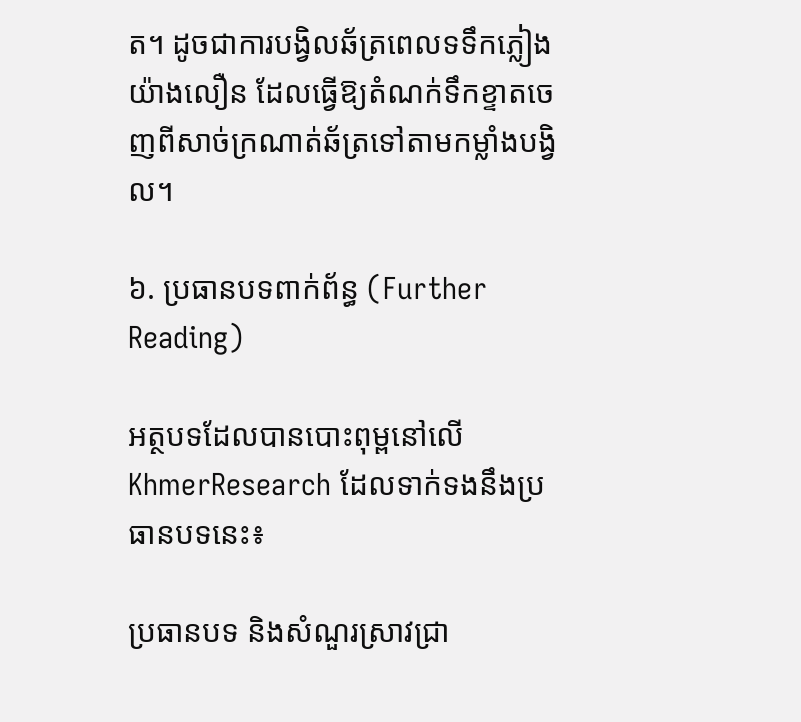ត។ ដូចជាការបង្វិលឆ័ត្រពេលទទឹកភ្លៀងយ៉ាងលឿន ដែលធ្វើឱ្យតំណក់ទឹកខ្ទាតចេញពីសាច់ក្រណាត់ឆ័ត្រទៅតាមកម្លាំងបង្វិល។

៦. ប្រធានបទពាក់ព័ន្ធ (Further Reading)

អត្ថបទដែលបានបោះពុម្ពនៅលើ KhmerResearch ដែលទាក់ទងនឹងប្រធានបទនេះ៖

ប្រធានបទ និងសំណួរស្រាវជ្រា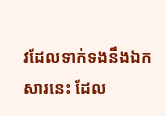វដែលទាក់ទងនឹងឯកសារនេះ ដែល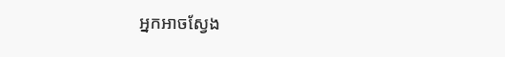អ្នកអាចស្វែង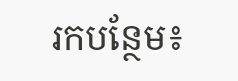រកបន្ថែម៖